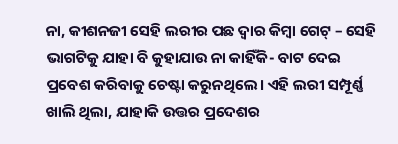ନା, କୀଶନଜୀ ସେହି ଲରୀର ପଛ ଦ୍ୱାର କିମ୍ବା ଗେଟ୍ – ସେହି ଭାଗଟିକୁ ଯାହା ବି କୁହାଯାଉ ନା କାହିଁକି- ବାଟ ଦେଇ ପ୍ରବେଶ କରିବାକୁ ଚେଷ୍ଟା କରୁନଥିଲେ। ଏହି ଲରୀ ସମ୍ପୂର୍ଣ୍ଣ ଖାଲି ଥିଲା, ଯାହାକି ଉତ୍ତର ପ୍ରଦେଶର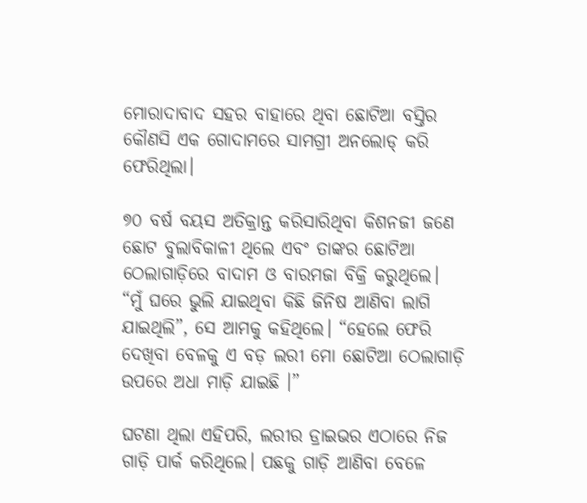ମୋରାଦାବାଦ ସହର ବାହାରେ ଥିବା ଛୋଟିଆ ବସ୍ତିର କୌଣସି ଏକ ଗୋଦାମରେ ସାମଗ୍ରୀ ଅନଲୋଡ୍ କରି ଫେରିଥିଲା।

୭୦ ବର୍ଷ ବୟସ ଅତିକ୍ରାନ୍ତ କରିସାରିଥିବା କିଶନଜୀ ଜଣେ ଛୋଟ ବୁଲାବିକାଳୀ ଥିଲେ ଏବଂ ତାଙ୍କର ଛୋଟିଆ ଠେଲାଗାଡ଼ିରେ ବାଦାମ ଓ ବାରମଜା ବିକ୍ରି କରୁଥିଲେ।  “ମୁଁ ଘରେ ଭୁଲି ଯାଇଥିବା କିଛି ଜିନିଷ ଆଣିବା ଲାଗି ଯାଇଥିଲି”, ସେ ଆମକୁ କହିଥିଲେ। “ହେଲେ ଫେରି ଦେଖିବା ବେଳକୁ ଏ ବଡ଼ ଲରୀ ମୋ ଛୋଟିଆ ଠେଲାଗାଡ଼ି ଉପରେ ଅଧା ମାଡ଼ି ଯାଇଛି ।”

ଘଟଣା ଥିଲା ଏହିପରି, ଲରୀର ଡ୍ରାଇଭର ଏଠାରେ ନିଜ ଗାଡ଼ି ପାର୍କ କରିଥିଲେ। ପଛକୁ ଗାଡ଼ି ଆଣିବା ବେଳେ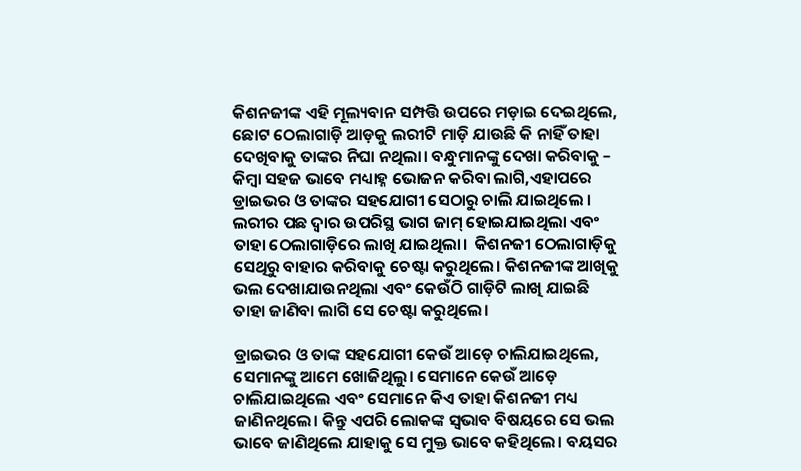କିଶନଜୀଙ୍କ ଏହି ମୂଲ୍ୟବାନ ସମ୍ପତ୍ତି ଉପରେ ମଡ଼ାଇ ଦେଇଥିଲେ, ଛୋଟ ଠେଲାଗାଡ଼ି ଆଡ଼କୁ ଲରୀଟି ମାଡ଼ି ଯାଉଛି କି ନାହିଁ ତାହା ଦେଖିବାକୁ ତାଙ୍କର ନିଘା ନଥିଲା। ବନ୍ଧୁମାନଙ୍କୁ ଦେଖା କରିବାକୁ – କିମ୍ବା ସହଜ ଭାବେ ମଧ୍ୟାହ୍ନ ଭୋଜନ କରିବା ଲାଗି,ଏହାପରେ ଡ୍ରାଇଭର ଓ ତାଙ୍କର ସହଯୋଗୀ ସେଠାରୁ ଚାଲି ଯାଇଥିଲେ । ଲରୀର ପଛ ଦ୍ୱାର ଉପରିସ୍ଥ ଭାଗ ଜାମ୍ ହୋଇଯାଇଥିଲା ଏବଂ ତାହା ଠେଲାଗାଡ଼ିରେ ଲାଖି ଯାଇଥିଲା।  କିଶନଜୀ ଠେଲାଗାଡ଼ିକୁ ସେଥିରୁ ବାହାର କରିବାକୁ ଚେଷ୍ଟା କରୁଥିଲେ। କିଶନଜୀଙ୍କ ଆଖିକୁ ଭଲ ଦେଖାଯାଉନଥିଲା ଏବଂ କେଉଁଠି ଗାଡ଼ିଟି ଲାଖି ଯାଇଛି ତାହା ଜାଣିବା ଲାଗି ସେ ଚେଷ୍ଟା କରୁଥିଲେ।

ଡ୍ରାଇଭର ଓ ତାଙ୍କ ସହଯୋଗୀ କେଉଁ ଆଡ଼େ ଚାଲିଯାଇଥିଲେ, ସେମାନଙ୍କୁ ଆମେ ଖୋଜିଥିଲୁ। ସେମାନେ କେଉଁ ଆଡ଼େ ଚାଲିଯାଇଥିଲେ ଏବଂ ସେମାନେ କିଏ ତାହା କିଶନଜୀ ମଧ୍ୟ ଜାଣିନଥିଲେ। କିନ୍ତୁ ଏପରି ଲୋକଙ୍କ ସ୍ୱଭାବ ବିଷୟରେ ସେ ଭଲ ଭାବେ ଜାଣିଥିଲେ ଯାହାକୁ ସେ ମୁକ୍ତ ଭାବେ କହିଥିଲେ। ବୟସର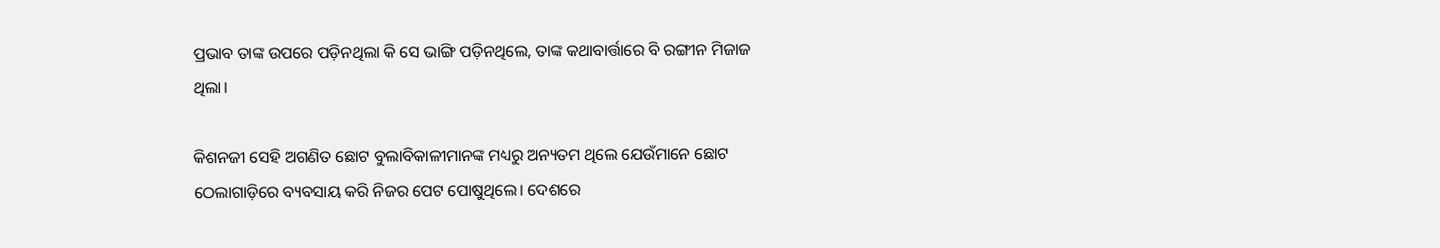ପ୍ରଭାବ ତାଙ୍କ ଉପରେ ପଡ଼ିନଥିଲା କି ସେ ଭାଙ୍ଗି ପଡ଼ିନଥିଲେ, ତାଙ୍କ କଥାବାର୍ତ୍ତାରେ ବି ରଙ୍ଗୀନ ମିଜାଜ ଥିଲା।

କିଶନଜୀ ସେହି ଅଗଣିତ ଛୋଟ ବୁଲାବିକାଳୀମାନଙ୍କ ମଧ୍ୟରୁ ଅନ୍ୟତମ ଥିଲେ ଯେଉଁମାନେ ଛୋଟ ଠେଲାଗାଡ଼ିରେ ବ୍ୟବସାୟ କରି ନିଜର ପେଟ ପୋଷୁଥିଲେ। ଦେଶରେ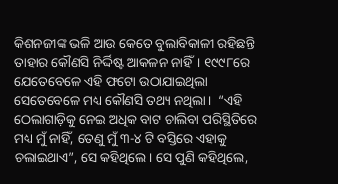କିଶନଜୀଙ୍କ ଭଳି ଆଉ କେତେ ବୁଲାବିକାଳୀ ରହିଛନ୍ତି ତାହାର କୌଣସି ନିର୍ଦ୍ଦିଷ୍ଟ ଆକଳନ ନାହିଁ। ୧୯୯୮ରେ ଯେତେବେଳେ ଏହି ଫଟୋ ଉଠାଯାଇଥିଲା ସେତେବେଳେ ମଧ୍ୟ କୌଣସି ତଥ୍ୟ ନଥିଲା।  “ଏହି ଠେଲାଗାଡ଼ିକୁ ନେଇ ଅଧିକ ବାଟ ଚାଲିବା ପରିସ୍ଥିତିରେ ମଧ୍ୟ ମୁଁ ନାହିଁ, ତେଣୁ ମୁଁ ୩-୪ ଟି ବସ୍ତିରେ ଏହାକୁ ଚଲାଇଥାଏ”, ସେ କହିଥିଲେ। ସେ ପୁଣି କହିଥିଲେ,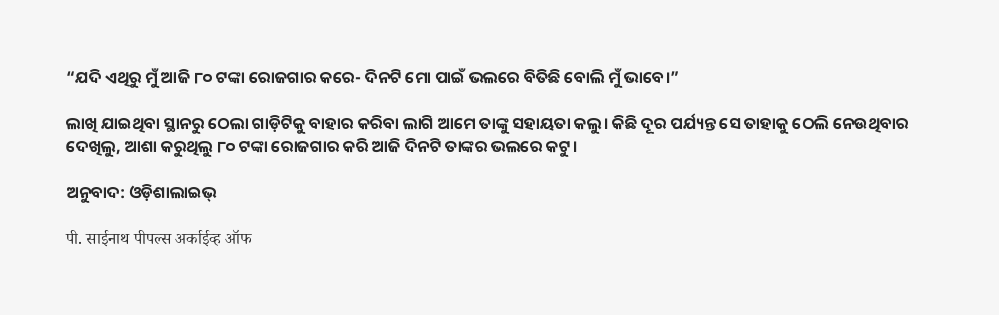“ଯଦି ଏଥିରୁ ମୁଁ ଆଜି ୮୦ ଟଙ୍କା ରୋଜଗାର କରେ- ଦିନଟି ମୋ ପାଇଁ ଭଲରେ ବିତିଛି ବୋଲି ମୁଁ ଭାବେ।”

ଲାଖି ଯାଇଥିବା ସ୍ଥାନରୁ ଠେଲା ଗାଡ଼ିଟିକୁ ବାହାର କରିବା ଲାଗି ଆମେ ତାଙ୍କୁ ସହାୟତା କଲୁ। କିଛି ଦୂର ପର୍ଯ୍ୟନ୍ତ ସେ ତାହାକୁ ଠେଲି ନେଉଥିବାର ଦେଖିଲୁ, ଆଶା କରୁଥିଲୁ ୮୦ ଟଙ୍କା ରୋଜଗାର କରି ଆଜି ଦିନଟି ତାଙ୍କର ଭଲରେ କଟୁ।

ଅନୁବାଦ: ଓଡ଼ିଶାଲାଇଭ୍‍

पी. साईनाथ पीपल्स अर्काईव्ह ऑफ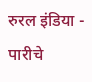रुरल इंडिया - पारीचे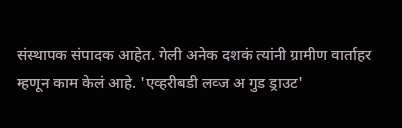संस्थापक संपादक आहेत. गेली अनेक दशकं त्यांनी ग्रामीण वार्ताहर म्हणून काम केलं आहे. 'एव्हरीबडी लव्ज अ गुड ड्राउट'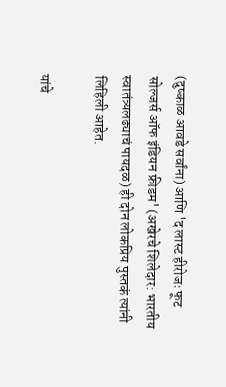(दुष्काळ आवडे सर्वांना) आणि 'द लास्ट हीरोजः फूट सोल्जर्स ऑफ इंडियन फ्रीडम' (अखेरचे शिलेदार: भारतीय स्वातंत्र्यलढ्याचं पायदळ) ही दोन लोकप्रिय पुस्तकं त्यांनी लिहिली आहेत.

यांचे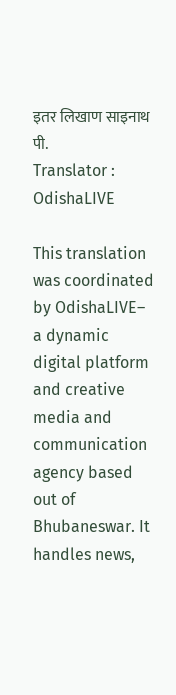इतर लिखाण साइनाथ पी.
Translator : OdishaLIVE

This translation was coordinated by OdishaLIVE– a dynamic digital platform and creative media and communication agency based out of Bhubaneswar. It handles news,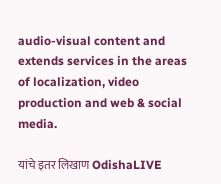audio-visual content and extends services in the areas of localization, video production and web & social media.

यांचे इतर लिखाण OdishaLIVE